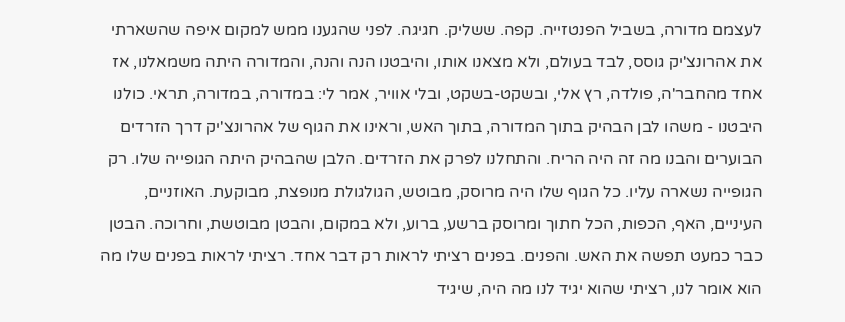לעצמם מדורה, בשביל הפנטזייה. קפה. ששליק. חגיגה. לפני שהגענו ממש למקום איפה שהשארתי את אהרונצ'יק גוסס, לבד בעולם, ולא מצאנו אותו, והיבטנו הנה והנה, והמדורה היתה משמאלנו, אז אחד מהחבר'ה, פולדה, רץ אלי, ובשקט-בשקט, ובלי אוויר, אמר לי: במדורה, במדורה, תראי. כולנו היבטנו - משהו לבן הבהיק בתוך המדורה, בתוך האש, וראינו את הגוף של אהרונצ'יק דרך הזרדים הבוערים והבנו מה זה היה הריח. והתחלנו לפרק את הזרדים. הלבן שהבהיק היתה הגופייה שלו. רק הגופייה נשארה עליו. כל הגוף שלו היה מרוסק, מבוטש, הגולגולת מנופצת, מבוקעת. האוזניים, העיניים, האף, הכפות, הכל חתוך ומרוסק ברשע, ברוע, ולא במקום, והבטן מבוטשת, וחרוכה. הבטן כבר כמעט תפשה את האש. והפנים. בפנים רציתי לראות רק דבר אחד. רציתי לראות בפנים שלו מה הוא אומר לנו, רציתי שהוא יגיד לנו מה היה, שיגיד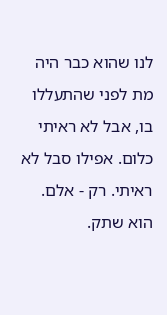לנו שהוא כבר היה מת לפני שהתעללו בו, אבל לא ראיתי כלום. אפילו סבל לא ראיתי. רק - אלם. הוא שתק.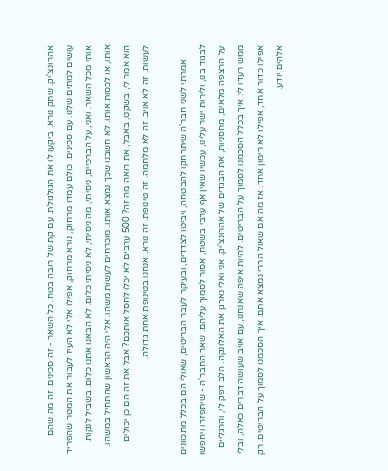אהרונצ'יק. שתק נורא. ביקעו לו את הגולגולת. עם קת של רובה בטח. כל השאר - זה סכינים. זה מה שהם עושים למתים שלנו. עם סכינים. כולם עמדו מרחוק, נורא מרחוק, אפילו אלי לא העיז לעבור את המטר שהפריד אותי מכל השאר. ואני, על הברכיים, ניסיתי, מה ניסיתי, לא ניסיתי כלום. לא הבאנו אתנו כלום. בשביל לנקות אותו, או לכסות אותו. לא חשבנו שכך נמצא אותו. מוכרחים לעשות משהו. אלי היה הראשון שהתחיל במשהו. הוא אמר לי, בשקט, באבל, את רואה מה זה? 500 ערבים לא יכלו לחסל אותכם? אבל את זה הם כן יכולים לעשות. זה לא אויב. זה לא מלחמה. זה טינופת. זה נורא. אנחנו בטינופת אחת גדולה.

      אמרתי לשני חבר'ה שיתרחקו להבטחה, ויביטו לצדדים, ובעיקר לעבר הבריטים, שאולי הם בכלל מתכוונים לבגוד בנו, ולירות ישר עלינו, עכשיו שאין אף ערבי בשטח, אסור לסמוך עליהם. שאר החבר'ה - שיתפזרו ויחפשו על הרצפה מלאים, מחסניות, את הבגדים של אהרונצ'יק. אני ואלי נארגן את האלונקה. הלב דפק לי, והרגליים ממש רעדו לי: איך בכלל הסכמנו לסמוך על הבריטים. להיות איפה שאנחנו, עם אויב שעושה דברים כאלה, ובלי אפילו כדור אחד, אפילו לא רימון אחד. אז מה אם שאול הררי נמצא אתם. איך הסכמנו לסמוך על הבריטים. רק אלהים יודע.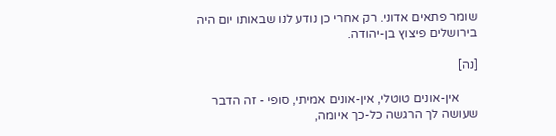שומר פתאים אדוני. רק אחרי כן נודע לנו שבאותו יום היה בירושלים פיצוץ בן-יהודה.

[נה]

      אין-אונים טוטלי, אין-אונים אמיתי, סופי - זה הדבר שעושה לך הרגשה כל-כך איומה,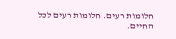חלומות רעים. חלומות רעים לכל החיים.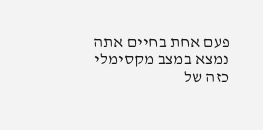פעם אחת בחיים אתה נמצא במצב מקסימלי כזה של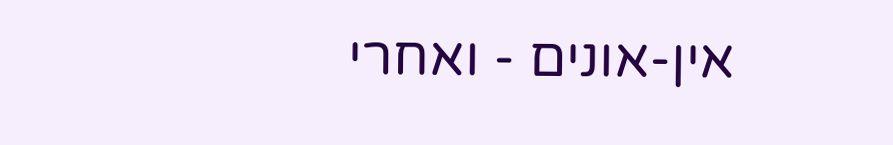אין-אונים - ואחרי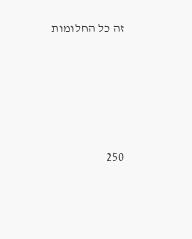זה כל החלומות





250